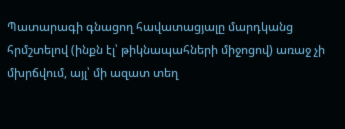Պատարագի գնացող հավատացյալը մարդկանց հրմշտելով (ինքն էլ՝ թիկնապահների միջոցով) առաջ չի մխրճվում, այլ՝ մի ազատ տեղ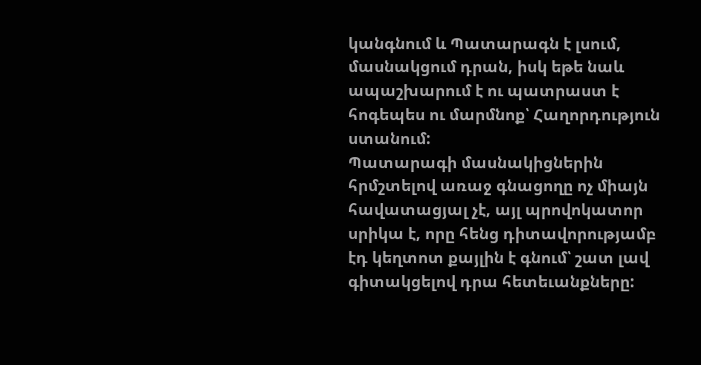կանգնում և Պատարագն է լսում, մասնակցում դրան, իսկ եթե նաև ապաշխարում է ու պատրաստ է հոգեպես ու մարմնոք՝ Հաղորդություն ստանում:
Պատարագի մասնակիցներին հրմշտելով առաջ գնացողը ոչ միայն հավատացյալ չէ, այլ պրովոկատոր սրիկա է, որը հենց դիտավորությամբ էդ կեղտոտ քայլին է գնում՝ շատ լավ գիտակցելով դրա հետեւանքները: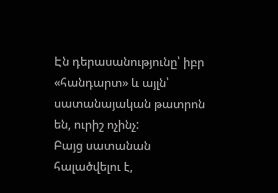Էն դերասանությունը՝ իբր «հանդարտ» և այլն՝ սատանայական թատրոն են, ուրիշ ոչինչ:
Բայց սատանան հալածվելու է,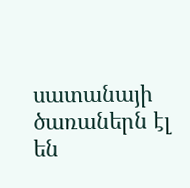սատանայի ծառաներն էլ են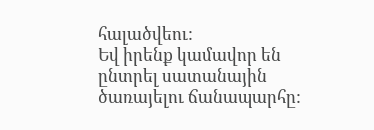հալածվեու:
Եվ իրենք կամավոր են ընտրել սատանային ծառայելու ճանապարհը: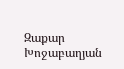Զաքար Խոջաբաղյան